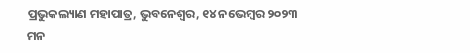ପ୍ରଭୁକଲ୍ୟାଣ ମହାପାତ୍ର, ଭୁବନେଶ୍ୱର, ୧୪ ନଭେମ୍ବର ୨୦୨୩
ମନ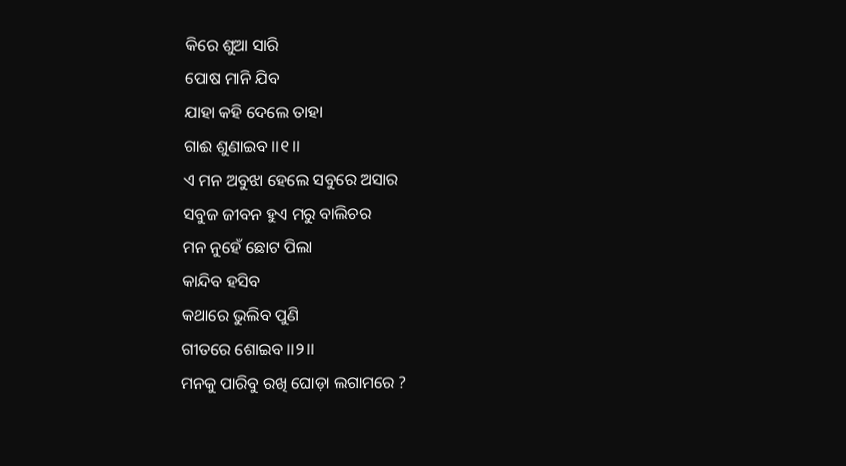କିରେ ଶୁଆ ସାରି
ପୋଷ ମାନି ଯିବ
ଯାହା କହି ଦେଲେ ତାହା
ଗାଈ ଶୁଣାଇବ ।।୧।।
ଏ ମନ ଅବୁଝା ହେଲେ ସବୁରେ ଅସାର
ସବୁଜ ଜୀବନ ହୁଏ ମରୁ ବାଲିଚର
ମନ ନୁହେଁ ଛୋଟ ପିଲା
କାନ୍ଦିବ ହସିବ
କଥାରେ ଭୁଲିବ ପୁଣି
ଗୀତରେ ଶୋଇବ ।।୨।।
ମନକୁ ପାରିବୁ ରଖି ଘୋଡ଼ା ଲଗାମରେ ?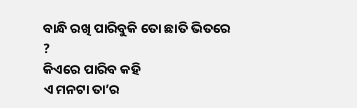ବାନ୍ଧି ରଖି ପାରିବୁକି ତୋ ଛାତି ଭିତରେ ?
କିଏରେ ପାରିବ କହି
ଏ ମନଟା ତା’ର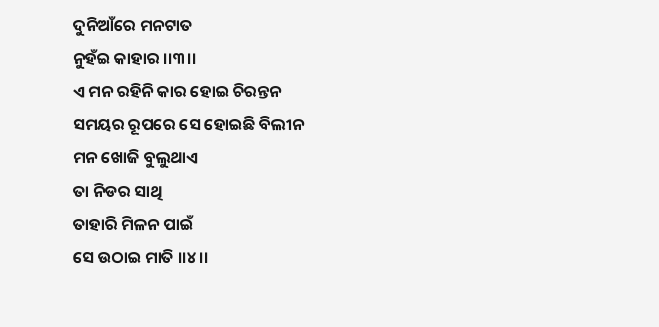ଦୁନିଆଁରେ ମନଟାତ
ନୁହଁଇ କାହାର ।।୩।।
ଏ ମନ ରହିନି କାର ହୋଇ ଚିରନ୍ତନ
ସମୟର ରୂପରେ ସେ ହୋଇଛି ବିଲୀନ
ମନ ଖୋଜି ବୁଲୁଥାଏ
ତା ନିଡର ସାଥି
ତାହାରି ମିଳନ ପାଇଁ
ସେ ଉଠାଇ ମାତି ।।୪।।